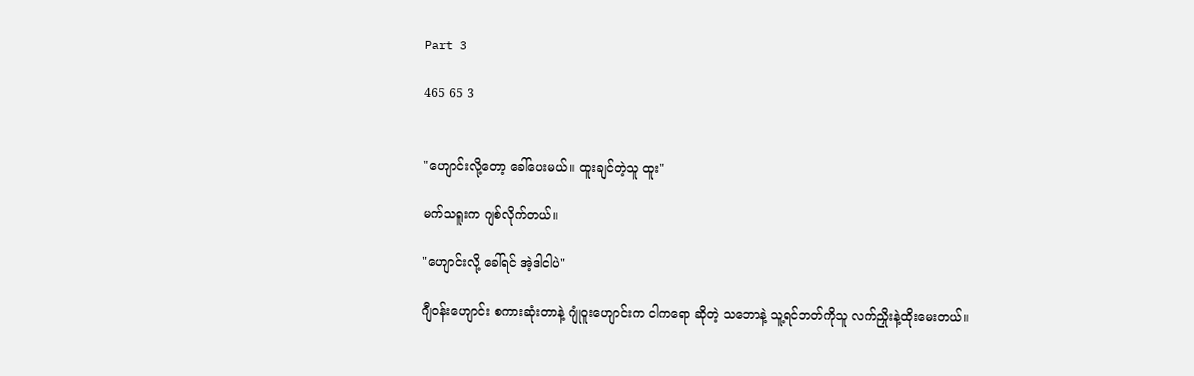Part 3

465 65 3


"ဟျောင်းလို့တော့ ခေါ်ပေးမယ်။ ထူးချင်တဲ့သူ ထူး"

မက်သရူးက ဂျစ်လိုက်တယ်။

"ဟျောင်းလို့ ခေါ်ရင် အဲ့ဒါငါပဲ"

ဂျီ၀န်းဟျောင်း စကားဆုံးတာနဲ့ ဂျုံဝူးဟျောင်းက ငါကရော ဆိုတဲ့ သဘောနဲ့ သူ့ရင်ဘတ်ကိုသူ လက်ညှိုးနဲ့ထိုးမေးတယ်။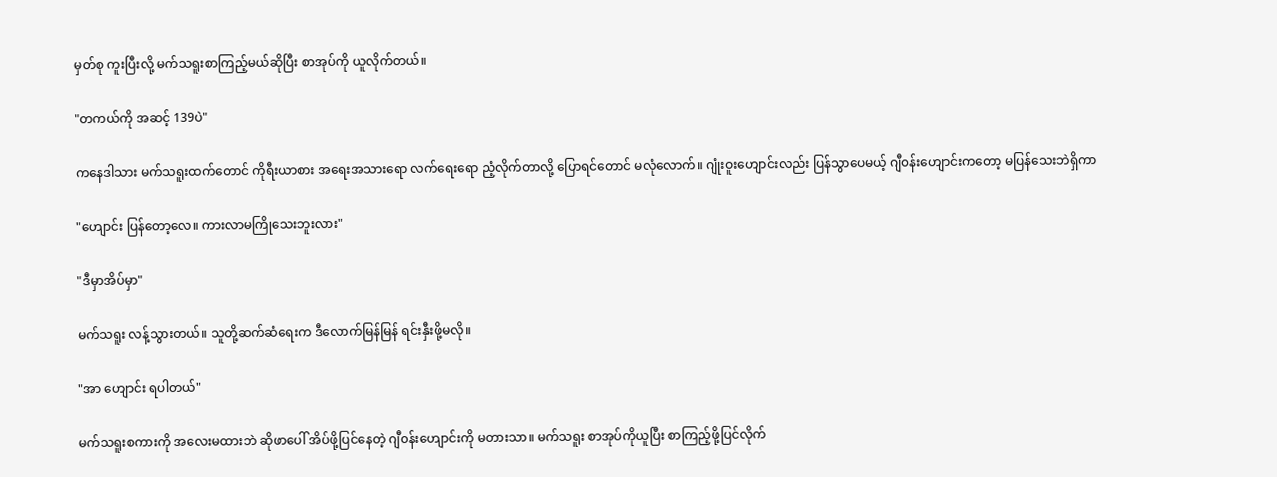မှတ်စု ကူးပြီးလို့ မက်သရူးစာကြည့်မယ်ဆိုပြီး စာအုပ်ကို ယူလိုက်တယ်။

"တကယ်ကို အဆင့် 139ပဲ"

ကနေဒါသား မက်သရူးထက်တောင် ကိုရီးယာစား အရေးအသားရော လက်ရေးရော ညံ့လိုက်တာလို့ ပြောရင်တောင် မလုံလောက်။ ဂျုံးဝူးဟျောင်းလည်း ပြန်သွာပေမယ့် ဂျီ၀န်းဟျောင်းကတော့ မပြန်သေးဘဲရှိကာ

"ဟျောင်း ပြန်တော့လေ။ ကားလာမကြိုသေးဘူးလား"

"ဒီမှာအိပ်မှာ"

မက်သရူး လန့်သွားတယ်။ သူတို့ဆက်ဆံရေးက ဒီလောက်မြန်မြန် ရင်းနှီးဖို့မလို။

"အာ ဟျောင်း ရပါတယ်"

မက်သရူးစကားကို အလေးမထားဘဲ ဆိုဖာပေါ် အိပ်ဖို့ပြင်နေတဲ့ ဂျီ၀န်းဟျောင်းကို မတားသာ။ မက်သရူး စာအုပ်ကိုယူပြီး စာကြည့်ဖို့ပြင်လိုက်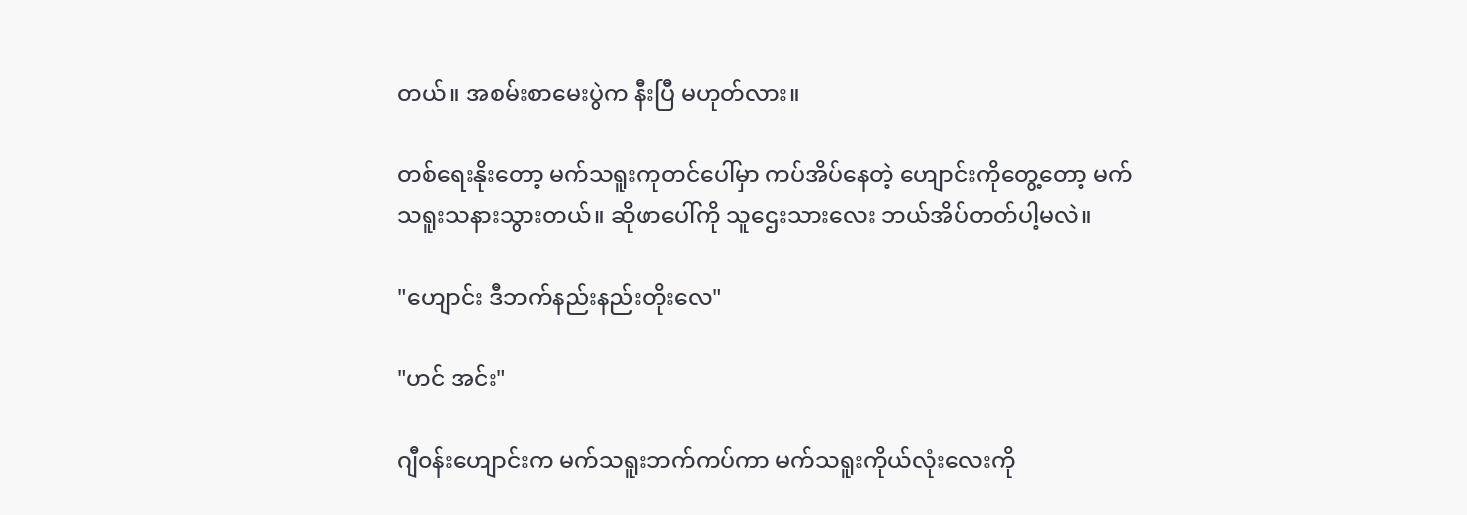တယ်။ အစမ်းစာမေးပွဲက နီးပြီ မဟုတ်လား။

တစ်ရေးနိုးတော့ မက်သရူးကုတင်ပေါ်မှာ ကပ်အိပ်နေတဲ့ ဟျောင်းကိုတွေ့တော့ မက်သရူးသနားသွားတယ်။ ဆိုဖာပေါ်ကို သူဌေးသားလေး ဘယ်အိပ်တတ်ပါ့မလဲ။

"ဟျောင်း ဒီဘက်နည်းနည်းတိုးလေ"

"ဟင် အင်း"

ဂျီ၀န်းဟျောင်းက မက်သရူးဘက်ကပ်ကာ မက်သရူးကိုယ်လုံးလေးကို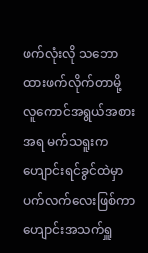ဖက်လုံးလို သဘောထားဖက်လိုက်တာမို့ လူကောင်အရွယ်အစားအရ မက်သရူးက ဟျောင်းရင်ခွင်ထဲမှာ ပက်လက်လေးဖြစ်ကာ ဟျောင်းအသက်ရှူ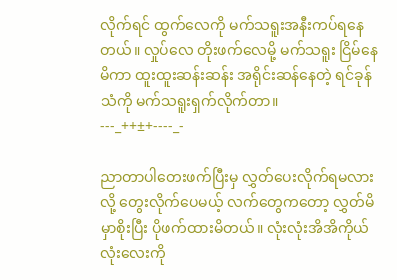လိုက်ရင် ထွက်လေကို မက်သရူးအနီးကပ်ရနေတယ်။ လှုပ်လေ တိုးဖက်လေမို့ မက်သရူး ငြိမ်နေမိကာ ထူးထူးဆန်းဆန်း အရိုင်းဆန်နေတဲ့ ရင်ခုန်သံကို မက်သရူးရှက်လိုက်တာ။
---_++±+----_-

ညာတာပါတေးဖက်ပြီးမှ လွှတ်ပေးလိုက်ရမလားလို့ တွေးလိုက်ပေမယ့် လက်တွေကတော့ လွှတ်မိမှာစိုးပြီး ပိုဖက်ထားမိတယ်။ ‌လုံးလုံးအိအိကိုယ်လုံးလေးကို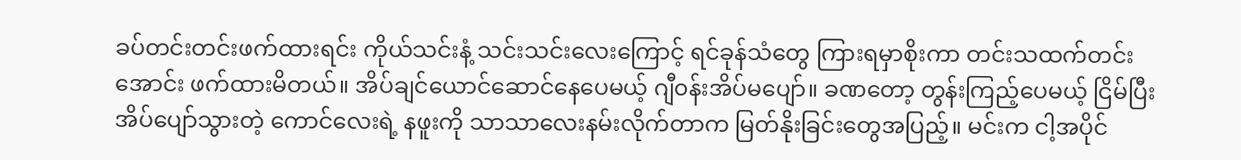ခပ်တင်းတင်းဖက်ထားရင်း ကိုယ်သင်းနံ့ သင်းသင်းလေးကြောင့် ရင်ခုန်သံတွေ ကြားရမှာစိုးကာ တင်းသထက်တင်းအောင်း ဖက်ထားမိတယ်။ အိပ်ချင်ယောင်ဆောင်နေပေမယ့် ဂျီ၀န်းအိပ်မပျော်။ ခဏတော့ တွန်းကြည့်ပေမယ့် ငြိမ်ပြီး အိပ်ပျော်သွားတဲ့ ကောင်လေးရဲ့ နဖူးကို သာသာလေးနမ်းလိုက်တာက မြတ်နိုးခြင်းတွေအပြည့်။ မင်းက ငါ့အပိုင်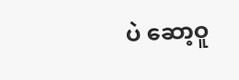ပဲ ဆော့ဝူ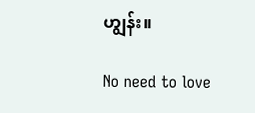ဟျွန်း။

No need to love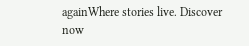againWhere stories live. Discover now